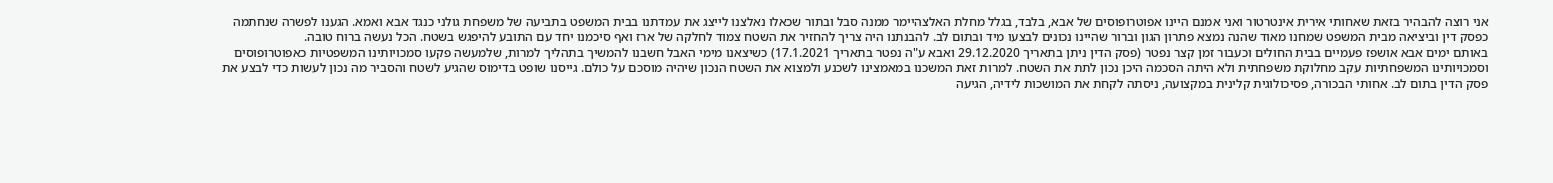אני רוצה להבהיר בזאת שאחותי אירית אינטרטור ואני אמנם היינו אפוטרופוסים של אבא, בלבד, בגלל מחלת האלצהיימר ממנה סבל ובתור שכאלו נאלצנו לייצג את עמדתנו בבית המשפט בתביעה של משפחת גולני כנגד אבא ואמא. הגענו לפשרה שנחתמה כפסק דין וביציאה מבית המשפט שמחנו מאוד שהנה נמצא פתרון הגון וברור שהיינו נכונים לבצעו מיד ובתום לב. להבנתנו היה צריך להחזיר את השטח צמוד לחלקה של ארז ואף סיכמנו יחד עם התובע להיפגש בשטח. הכל נעשה ברוח טובה.
באותם ימים אבא אושפז פעמיים בבית החולים וכעבור זמן קצר נפטר (פסק הדין ניתן בתאריך 29.12.2020 ואבא ע"ה נפטר בתאריך 17.1.2021) כשיצאנו מימי האבל חשבנו להמשיך בתהליך למרות, שלמעשה פקעו סמכויותינו המשפטיות כאפוטרופוסים וסמכויותינו המשפחתיות עקב מחלוקת משפחתית ולא היתה הסכמה היכן נכון לתת את השטח. למרות זאת המשכנו במאמצינו לשכנע ולמצוא את השטח הנכון שיהיה מוסכם על כולם. גייסנו שופט בדימוס שהגיע לשטח והסביר מה נכון לעשות כדי לבצע את פסק הדין בתום לב. אחותי הבכורה, פסיכולוגית קלינית במקצועה, ניסתה לקחת את המושכות לידיה, הגיעה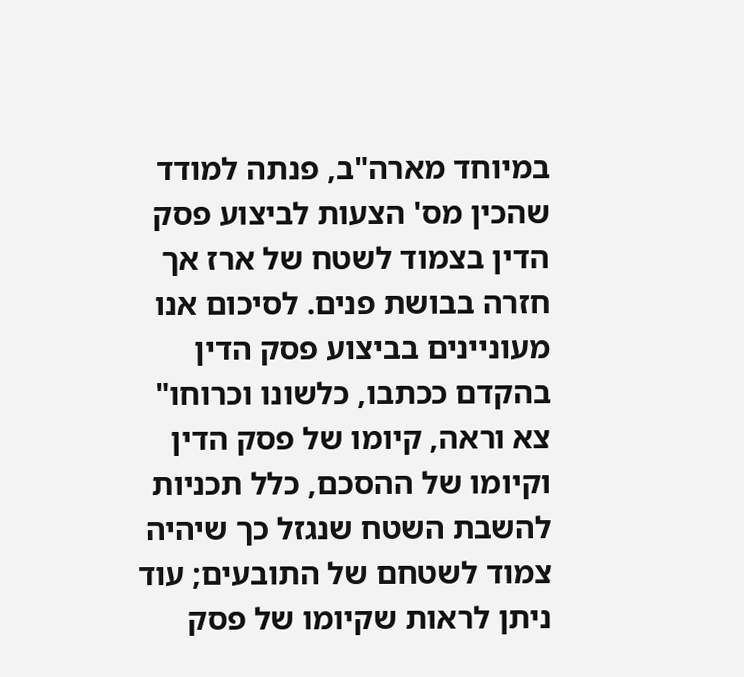במיוחד מארה"ב, פנתה למודד שהכין מס' הצעות לביצוע פסק הדין בצמוד לשטח של ארז אך חזרה בבושת פנים. לסיכום אנו מעוניינים בביצוע פסק הדין בהקדם ככתבו, כלשונו וכרוחו"
צא וראה, קיומו של פסק הדין וקיומו של ההסכם, כלל תכניות להשבת השטח שנגזל כך שיהיה צמוד לשטחם של התובעים; עוד ניתן לראות שקיומו של פסק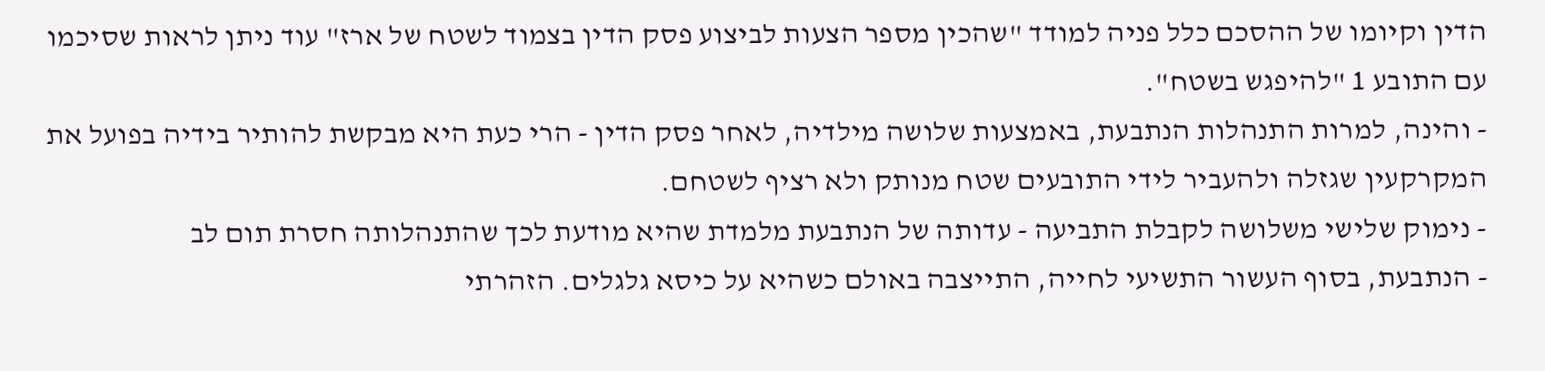הדין וקיומו של ההסכם כלל פניה למודד "שהכין מספר הצעות לביצוע פסק הדין בצמוד לשטח של ארז" עוד ניתן לראות שסיכמו עם התובע 1 "להיפגש בשטח".
- והינה, למרות התנהלות הנתבעת, באמצעות שלושה מילדיה, לאחר פסק הדין - הרי כעת היא מבקשת להותיר בידיה בפועל את המקרקעין שגזלה ולהעביר לידי התובעים שטח מנותק ולא רציף לשטחם.
- נימוק שלישי משלושה לקבלת התביעה - עדותה של הנתבעת מלמדת שהיא מודעת לכך שהתנהלותה חסרת תום לב
- הנתבעת, בסוף העשור התשיעי לחייה, התייצבה באולם כשהיא על כיסא גלגלים. הזהרתי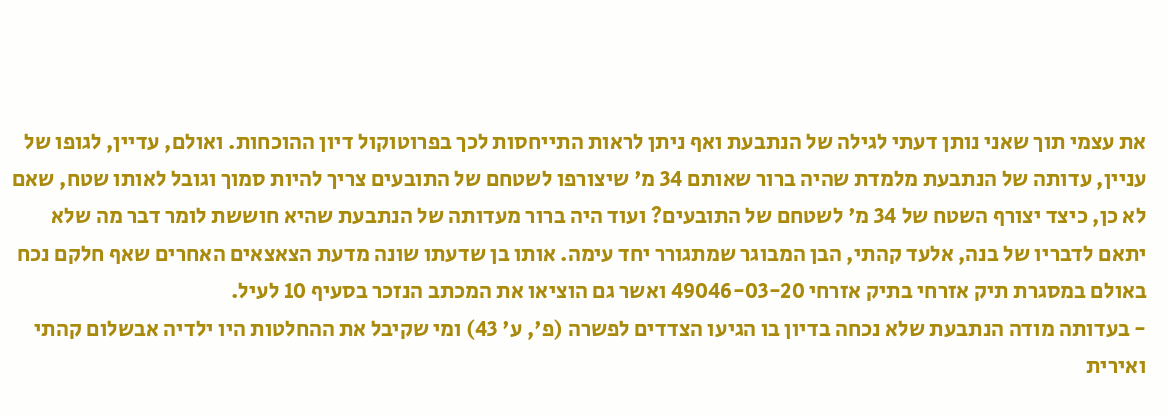את עצמי תוך שאני נותן דעתי לגילה של הנתבעת ואף ניתן לראות התייחסות לכך בפרוטוקול דיון ההוכחות. ואולם, עדיין, לגופו של עניין, עדותה של הנתבעת מלמדת שהיה ברור שאותם 34 מ' שיצורפו לשטחם של התובעים צריך להיות סמוך וגובל לאותו שטח, שאם לא כן, כיצד יצורף השטח של 34 מ' לשטחם של התובעים? ועוד היה ברור מעדותה של הנתבעת שהיא חוששת לומר דבר מה שלא יתאם לדבריו של בנה, אלעד קהתי, הבן המבוגר שמתגורר יחד עימה. אותו בן שדעתו שונה מדעת הצאצאים האחרים שאף חלקם נכח באולם במסגרת תיק אזרחי בתיק אזרחי 49046-03-20 ואשר גם הוציאו את המכתב הנזכר בסעיף 10 לעיל.
- בעדותה מודה הנתבעת שלא נכחה בדיון בו הגיעו הצדדים לפשרה (פ', ע' 43) ומי שקיבל את ההחלטות היו ילדיה אבשלום קהתי ואירית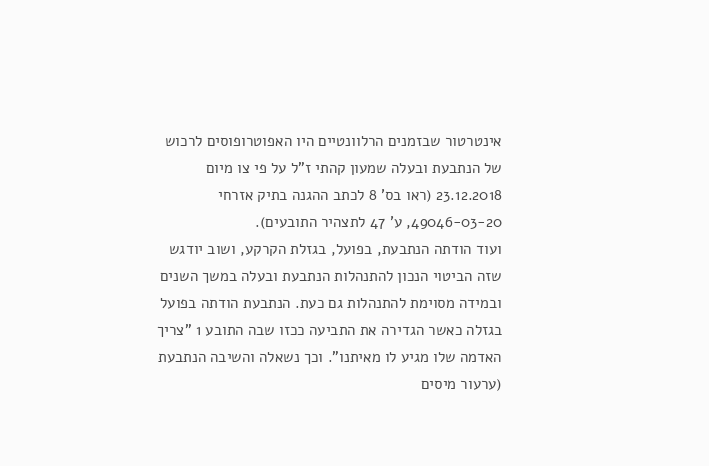אינטרטור שבזמנים הרלוונטיים היו האפוטרופוסים לרכוש של הנתבעת ובעלה שמעון קהתי ז"ל על פי צו מיום 23.12.2018 (ראו בס' 8 לכתב ההגנה בתיק אזרחי 49046-03-20, ע' 47 לתצהיר התובעים).
ועוד הודתה הנתבעת, בפועל, בגזלת הקרקע, ושוב יודגש שזה הביטוי הנכון להתנהלות הנתבעת ובעלה במשך השנים ובמידה מסוימת להתנהלות גם כעת. הנתבעת הודתה בפועל בגזלה כאשר הגדירה את התביעה ככזו שבה התובע 1 "צריך האדמה שלו מגיע לו מאיתנו". וכך נשאלה והשיבה הנתבעת (ערעור מיסים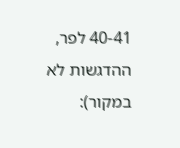40-41 לפר, ההדגשות לא במקור):